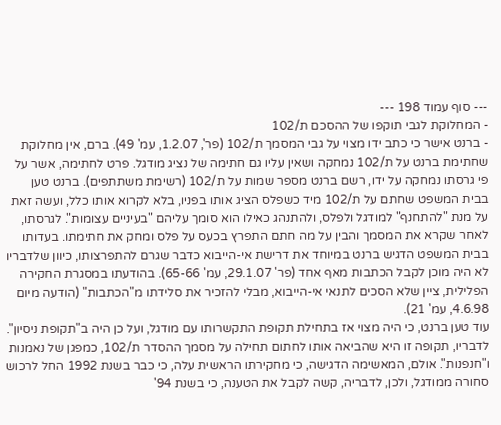--- סוף עמוד 198 ---
- המחלוקת לגבי תוקפו של ההסכם ת/102
- ברנט אישר כי כתב ידו מצוי על גבי המסמך ת/102 (פר', 1.2.07, עמ' 49). ברם, אין מחלוקת שחתימת ברנט על ת/102 נמחקה ושאין עליו גם חתימה של נציג מודגל. פרט לחתימה, אשר על פי גרסתו נמחקה על ידו, רשם ברנט מספר שמות על ת/102 (רשימת משתתפים). ברנט טען בבית המשפט שחתם על ת/102 מיד כשפלס הציג אותו בפניו, בלא לקרוא אותו כלל, ועשה זאת על מנת "להתחנף" למודגל ולפלס, ולהתנהג כאילו הוא סומך עליהם "בעיניים עצומות". לגרסתו, לאחר שקרא את המסמך והבין על מה חתם התפרץ בכעס על פלס ומחק את חתימתו. בעדותו בבית המשפט הדגיש ברנט במיוחד את דרישת אי-הייבוא כדבר שגרם להתפרצותו, כיוון שלדבריו לא היה מוכן לקבל הכתבות מאף אחד (פר' 29.1.07, עמ' 65-66). בהודעתו במסגרת החקירה הפלילית, ציין שלא הסכים לתנאי אי-הייבוא, מבלי להזכיר את סלידתו מ"הכתבות" (הודעה מיום 4.6.98, עמ' 21).
עוד טען ברנט, כי היה מצוי אז בתחילת תקופת התקשרותו עם מודגל, ועל כן היה ב"תקופת ניסיון". לדבריו, תקופה זו היא שהביאה אותו לחתום תחילה על מסמך ההסדר ת/102, כמפגן של נאמנות ו"חנפנות". אולם, המאשימה הדגישה, כי מחקירתו הראשית עלה, כי כבר בשנת 1992 החל לרכוש סחורה ממודגל, ולכן, לדבריה, קשה לקבל את הטענה, כי בשנת 94'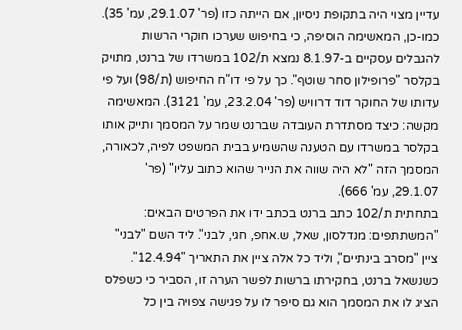עדיין מצוי היה בתקופת ניסיון, אם הייתה כזו (פר' 29.1.07, עמ' 35). כמו-כן, המאשימה הוסיפה, כי בחיפוש שערכו חוקרי הרשות להגבלים עסקיים ב-8.1.97 נמצא ת/102 במשרדו של ברנט, מתויק בקלסר "פרופילון סחר שוטף". כך על פי דו"ח החיפוש (ת/98) ועל פי עדותו של החוקר דוד דרוויש (פר' 23.2.04, עמ' 3121). המאשימה מקשה: כיצד מסתדרת העובדה שברנט שמר על המסמך ותייק אותו בקלסר במשרדו עם הטענה שהשמיע בבית המשפט לפיה, לכאורה, המסמך הזה "לא היה שווה את הנייר שהוא כתוב עליו" (פר' 29.1.07, עמ' 666).
בתחתית ת/102 כתב ברנט בכתב ידו את הפרטים הבאים: "המשתתפים: מנדלסון, שאל, ש.אחפ, חגי, לבני". ליד השם "לבני" ציין "מסרב בינתיים", וליד כל אלה ציין את התאריך "12.4.94". כשנשאל ברנט, בחקירתו ברשות לפשר הערה זו, הסביר כי כשפלס הציג לו את המסמך הוא גם סיפר לו על פגישה צפויה בין כל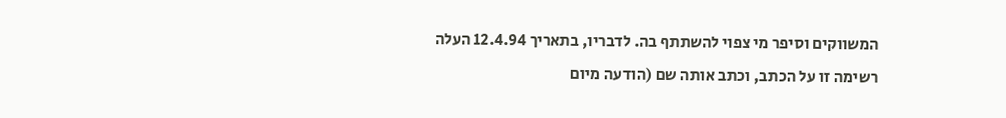המשווקים וסיפר מי צפוי להשתתף בה. לדבריו, בתאריך 12.4.94 העלה רשימה זו על הכתב, וכתב אותה שם (הודעה מיום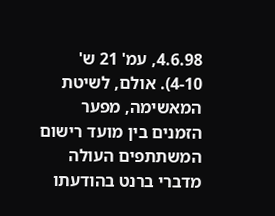4.6.98, עמ' 21 ש' 4-10). אולם, לשיטת המאשימה, מפער הזמנים בין מועד רישום המשתתפים העולה מדברי ברנט בהודעתו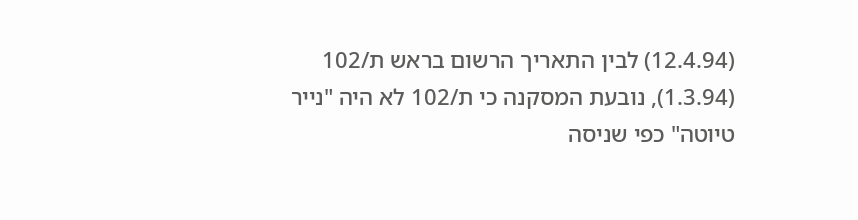(12.4.94) לבין התאריך הרשום בראש ת/102 (1.3.94), נובעת המסקנה כי ת/102 לא היה "נייר טיוטה" כפי שניסה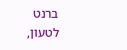ברנט לטעון,